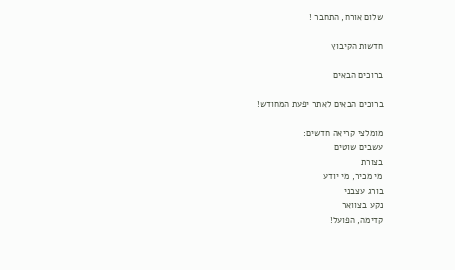שלום אורח, התחבר !

חדשות הקיבוץ

ברוכים הבאים

ברוכים הבאים לאתר יפעת המחודש!

מומלצי קריאה חדשים:
עשבים שוטים
בצורת
מי מכיר, מי יודע
בורג עצבני
נקע בצוואר
קדימה, הפועל!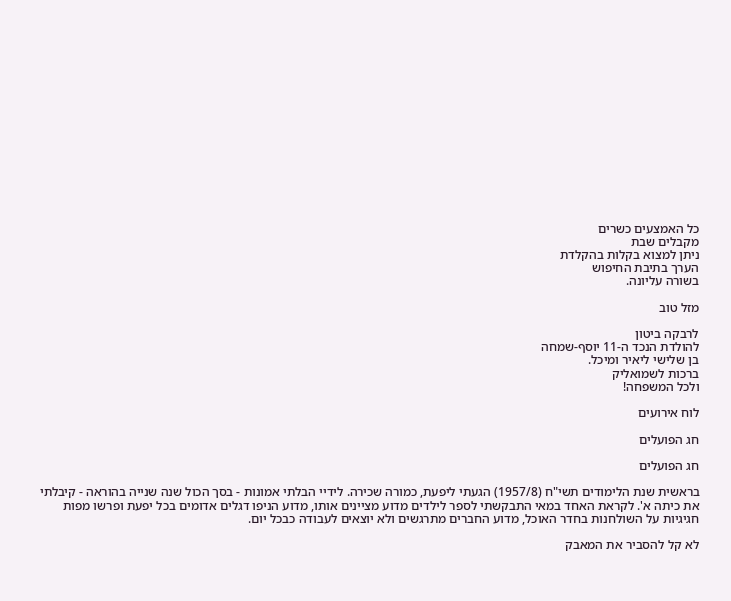כל האמצעים כשרים
מקבלים שבת
ניתן למצוא בקלות בהקלדת
הערך בתיבת החיפוש
בשורה עליונה.

מזל טוב

לרבקה ביטון
להולדת הנכד ה-11 יוסף-שמחה
בן שלישי ליאיר ומיכל.
ברכות לשמואליק
ולכל המשפחה!

לוח אירועים

חג הפועלים

חג הפועלים

בראשית שנת הלימודים תשי"ח (1957/8) הגעתי ליפעת, כמורה שכירה. לידיי הבלתי אמונות - בסך הכול שנה שנייה בהוראה - קיבלתי את כיתה א'. לקראת האחד במאי התבקשתי לספר לילדים מדוע מציינים אותו, מדוע הניפו דגלים אדומים בכל יפעת ופרשו מפות חגיגיות על השולחנות בחדר האוכל, מדוע החברים מתרגשים ולא יוצאים לעבודה כבכל יום.

לא קל להסביר את המאבק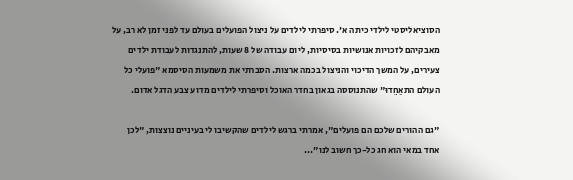הסוציאליסטי לילדי כיתה א'. סיפרתי לילדים על ניצול הפועלים בעולם עד לפני זמן לא רב, על מאבקיהם לזכויות אנושיות בסיסיות, ליום עבודה של 8 שעות, להתנגדות לעבודת ילדים צעירים, על המשך הדיכוי והניצול בכמה ארצות. הסברתי את משמעות הסיסמא "פועלי כל העולם התאַחֵדוּ" שהתנוססה בגאון בחדר האוכל וסיפרתי לילדים מדוע צבע הדגל אדום.

"גם ההורים שלכם הם פועלים", אמרתי ברגש לילדים שהקשיבו לי בעיניים נוצצות, "לכן אחד במאי הוא חג כל-כך חשוב לנו"...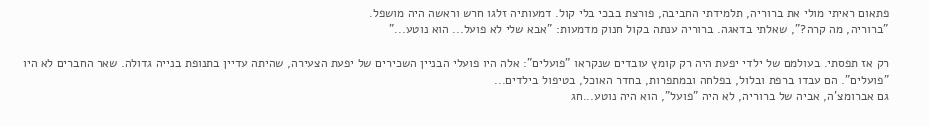פתאום ראיתי מולי את ברוריה, תלמידתי החביבה, פורצת בבכי בלי קול. דמעותיה זלגו חרש וראשה היה מושפל.
"ברוריה, מה קרה?", שאלתי בדאגה. ברוריה ענתה בקול חנוק מדמעות: "אבא שלי לא פועל... הוא נוטע..."

רק אז תפסתי. בעולמם של ילדי יפעת היה רק קומץ עובדים שנקראו "פועלים": אלה היו פועלי הבניין השכירים של יפעת הצעירה, שהיתה עדיין בתנופת בנייה גדולה. שאר החברים לא היו "פועלים". הם עבדו ברפת ובלול, בפלחה ובמתפרות, בחדר האוכל, בטיפול בילדים...
גם אברומצ'ה, אביה של ברוריה, לא היה "פועל", הוא היה נוטע...חג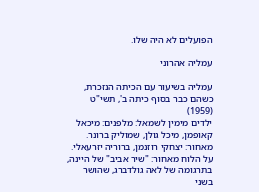הפועלים לא היה שלו.

עמליה אהרוני

עמליה בשיעור עם הכיתה הנזכרת, כשהם כבר בסוף כיתה ב', תשי"ט (1959)
ילדים מימין לשמאל: מלפנים: מיכאל קאופמן, מיכל גולן, שמוליק ברונר. מאחור: יצחקי רוזנמן, ברוריה יזרעאלי.
על הלוח מאחור: "שיר אביב" של היינה, בתרגומה של לאה גולדברג, שהושר בשני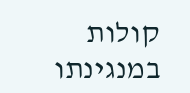קולות במנגינתו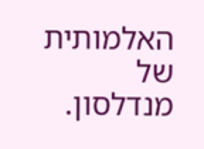האלמותית של מנדלסון.